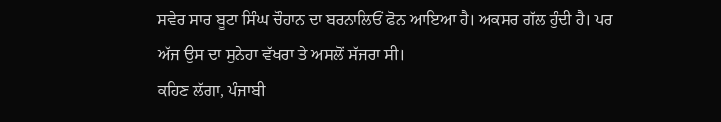ਸਵੇਰ ਸਾਰ ਬੂਟਾ ਸਿੰਘ ਚੌਹਾਨ ਦਾ ਬਰਨਾਲਿਓਂ ਫੋਨ ਆਇਆ ਹੈ। ਅਕਸਰ ਗੱਲ ਹੁੰਦੀ ਹੈ। ਪਰ ਅੱਜ ਉਸ ਦਾ ਸੁਨੇਹਾ ਵੱਖਰਾ ਤੇ ਅਸਲੋਂ ਸੱਜਰਾ ਸੀ।
ਕਹਿਣ ਲੱਗਾ, ਪੰਜਾਬੀ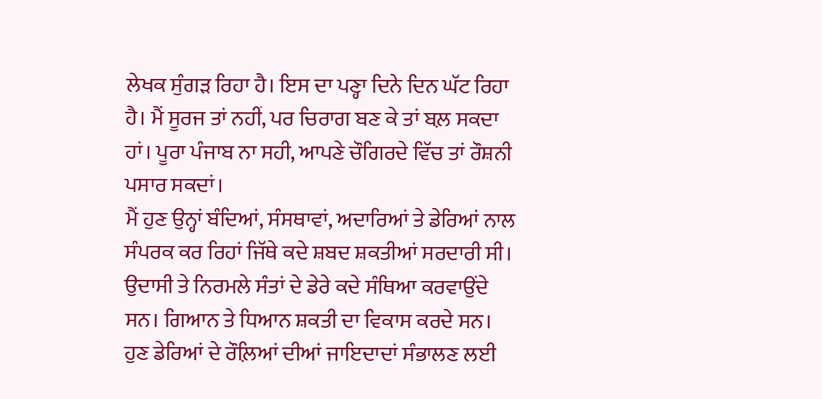ਲੇਖਕ ਸੁੰਗੜ ਰਿਹਾ ਹੈ। ਇਸ ਦਾ ਪਣ੍ਹਾ ਦਿਨੇ ਦਿਨ ਘੱਟ ਰਿਹਾ ਹੈ। ਮੈਂ ਸੂਰਜ ਤਾਂ ਨਹੀਂ, ਪਰ ਚਿਰਾਗ ਬਣ ਕੇ ਤਾਂ ਬਲ਼ ਸਕਦਾ ਹਾਂ। ਪੂਰਾ ਪੰਜਾਬ ਨਾ ਸਹੀ, ਆਪਣੇ ਚੌਗਿਰਦੇ ਵਿੱਚ ਤਾਂ ਰੌਸ਼ਨੀ ਪਸਾਰ ਸਕਦਾਂ।
ਮੈਂ ਹੁਣ ਉਨ੍ਹਾਂ ਬੰਦਿਆਂ, ਸੰਸਥਾਵਾਂ, ਅਦਾਰਿਆਂ ਤੇ ਡੇਰਿਆਂ ਨਾਲ ਸੰਪਰਕ ਕਰ ਰਿਹਾਂ ਜਿੱਥੇ ਕਦੇ ਸ਼ਬਦ ਸ਼ਕਤੀਆਂ ਸਰਦਾਰੀ ਸੀ। ਉਦਾਸੀ ਤੇ ਨਿਰਮਲੇ ਸੰਤਾਂ ਦੇ ਡੇਰੇ ਕਦੇ ਸੰਥਿਆ ਕਰਵਾਉਂਦੇ ਸਨ। ਗਿਆਨ ਤੇ ਧਿਆਨ ਸ਼ਕਤੀ ਦਾ ਵਿਕਾਸ ਕਰਦੇ ਸਨ। ਹੁਣ ਡੇਰਿਆਂ ਦੇ ਰੌਲ਼ਿਆਂ ਦੀਆਂ ਜਾਇਦਾਦਾਂ ਸੰਭਾਲਣ ਲਈ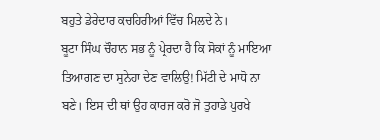ਬਹੁਤੇ ਡੇਰੇਦਾਰ ਕਚਹਿਰੀਆਂ ਵਿੱਚ ਮਿਲਦੇ ਨੇ।
ਬੂਟਾ ਸਿੰਘ ਚੌਹਾਨ ਸਭ ਨੂੰ ਪ੍ਰੇਰਦਾ ਹੈ ਕਿ ਸੋਕਾਂ ਨੂੰ ਮਾਇਆ ਤਿਆਗਣ ਦਾ ਸੁਨੇਹਾ ਦੇਣ ਵਾਲਿਉ! ਮਿੱਟੀ ਦੇ ਮਾਧੋ ਨਾ ਬਣੇ। ਇਸ ਦੀ ਥਾਂ ਉਹ ਕਾਰਜ ਕਰੋ ਜੋ ਤੁਹਾਡੇ ਪੁਰਖੇ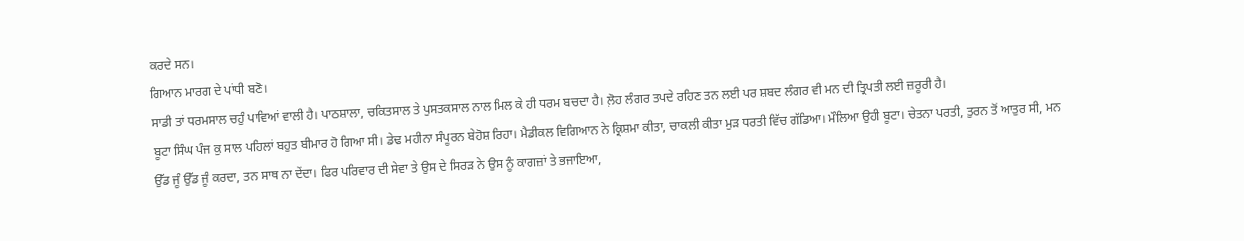ਕਰਦੇ ਸਨ।
ਗਿਆਨ ਮਾਰਗ ਦੇ ਪਾਂਧੀ ਬਣੋ।
ਸਾਡੀ ਤਾਂ ਧਰਮਸਾਲ ਚਹੁੰ ਪਾਵਿਆਂ ਵਾਲੀ ਹੈ। ਪਾਠਸ਼ਾਲਾ, ਚਕਿਤਸਾਲ ਤੇ ਪੁਸਤਕਸਾਲ ਨਾਲ ਮਿਲ ਕੇ ਹੀ ਧਰਮ ਬਚਦਾ ਹੈ। ਲ਼ੋਹ ਲੰਗਰ ਤਪਦੇ ਰਹਿਣ ਤਨ ਲਈ ਪਰ ਸ਼ਬਦ ਲੰਗਰ ਵੀ ਮਨ ਦੀ ਤ੍ਰਿਪਤੀ ਲਈ ਜ਼ਰੂਰੀ ਹੈ।
ਬੂਟਾ ਸਿੰਘ ਪੰਜ ਕੁ ਸਾਲ ਪਹਿਲਾਂ ਬਹੁਤ ਬੀਮਾਰ ਹੋ ਗਿਆ ਸੀ। ਡੇਢ ਮਹੀਨਾ ਸੰਪੂਰਨ ਬੇਹੋਸ਼ ਰਿਹਾ। ਮੈਡੀਕਲ ਵਿਗਿਆਨ ਨੇ ਕ੍ਰਿਸ਼ਮਾ ਕੀਤਾ, ਚਾਕਲੀ ਕੀਤਾ ਮੁੜ ਧਰਤੀ ਵਿੱਚ ਗੱਡਿਆ। ਮੌਲਿਆ ਉਹੀ ਬੂਟਾ। ਚੇਤਨਾ ਪਰਤੀ, ਤੁਰਨ ਤੋਂ ਆਤੁਰ ਸੀ, ਮਨ ਉੱਡ ਜੂੰ ਉੱਡ ਜੂੰ ਕਰਦਾ, ਤਨ ਸਾਥ ਨਾ ਦੇਂਦਾ। ਫਿਰ ਪਰਿਵਾਰ ਦੀ ਸੇਵਾ ਤੇ ਉਸ ਦੇ ਸਿਰੜ ਨੇ ਉਸ ਨੂੰ ਕਾਗਜ਼ਾਂ ਤੇ ਭਜਾਇਆ,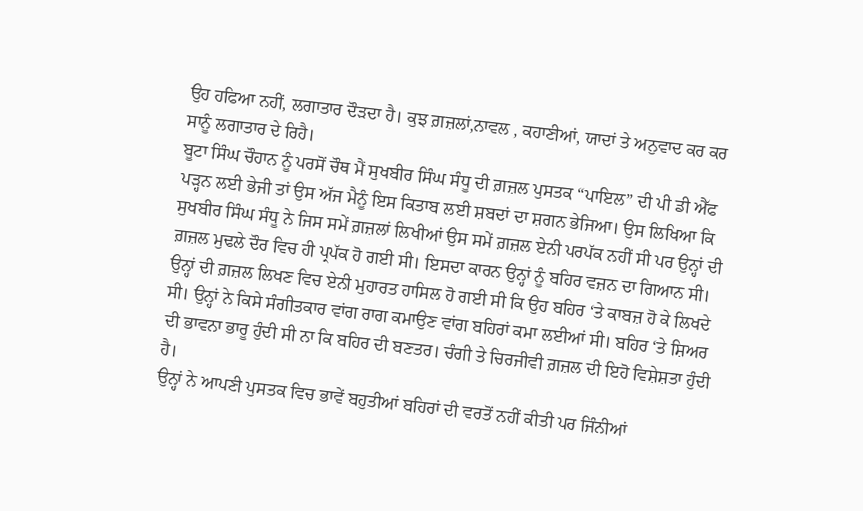ਉਹ ਹਫਿਆ ਨਹੀਂ, ਲਗਾਤਾਰ ਦੌੜਦਾ ਹੈ। ਕੁਝ ਗ਼ਜ਼ਲਾਂ,ਨਾਵਲ , ਕਹਾਣੀਆਂ, ਯਾਦਾਂ ਤੇ ਅਨੁਵਾਦ ਕਰ ਕਰ ਸਾਨੂੰ ਲਗਾਤਾਰ ਦੇ ਰਿਹੈ।
ਬੂਟਾ ਸਿੰਘ ਚੌਹਾਨ ਨੂੰ ਪਰਸੋਂ ਚੌਥ ਮੈਂ ਸੁਖਬੀਰ ਸਿੰਘ ਸੰਧੂ ਦੀ ਗ਼ਜ਼ਲ ਪੁਸਤਕ “ਪਾਇਲ” ਦੀ ਪੀ ਡੀ ਐੱਫ ਪੜ੍ਹਨ ਲਈ ਭੇਜੀ ਤਾਂ ਉਸ ਅੱਜ ਮੈਨੂੰ ਇਸ ਕਿਤਾਬ ਲਈ ਸ਼ਬਦਾਂ ਦਾ ਸ਼ਗਨ ਭੇਜਿਆ। ਉਸ ਲਿਖਿਆ ਕਿ
ਸੁਖਬੀਰ ਸਿੰਘ ਸੰਧੂ ਨੇ ਜਿਸ ਸਮੇਂ ਗ਼ਜ਼ਲਾਂ ਲਿਖੀਆਂ ਉਸ ਸਮੇਂ ਗ਼ਜ਼ਲ ਏਨੀ ਪਰਪੱਕ ਨਹੀਂ ਸੀ ਪਰ ਉਨ੍ਹਾਂ ਦੀ ਗ਼ਜ਼ਲ ਮੁਢਲੇ ਦੌਰ ਵਿਚ ਹੀ ਪ੍ਰਪੱਕ ਹੋ ਗਈ ਸੀ। ਇਸਦਾ ਕਾਰਨ ਉਨ੍ਹਾਂ ਨੂੰ ਬਹਿਰ ਵਜ਼ਨ ਦਾ ਗਿਆਨ ਸੀ।
ਉਨ੍ਹਾਂ ਦੀ ਗ਼ਜ਼ਲ ਲਿਖਣ ਵਿਚ ਏਨੀ ਮੁਹਾਰਤ ਹਾਸਿਲ ਹੋ ਗਈ ਸੀ ਕਿ ਉਹ ਬਹਿਰ ‘ਤੇ ਕਾਬਜ਼ ਹੋ ਕੇ ਲਿਖਦੇ ਸੀ। ਉਨ੍ਹਾਂ ਨੇ ਕਿਸੇ ਸੰਗੀਤਕਾਰ ਵਾਂਗ ਰਾਗ ਕਮਾਉਣ ਵਾਂਗ ਬਹਿਰਾਂ ਕਮਾ ਲਈਆਂ ਸੀ। ਬਹਿਰ ‘ਤੇ ਸ਼ਿਅਰ ਦੀ ਭਾਵਨਾ ਭਾਰੂ ਹੁੰਦੀ ਸੀ ਨਾ ਕਿ ਬਹਿਰ ਦੀ ਬਣਤਰ। ਚੰਗੀ ਤੇ ਚਿਰਜੀਵੀ ਗ਼ਜ਼ਲ ਦੀ ਇਹੋ ਵਿਸ਼ੇਸ਼ਤਾ ਹੁੰਦੀ ਹੈ।
ਉਨ੍ਹਾਂ ਨੇ ਆਪਣੀ ਪੁਸਤਕ ਵਿਚ ਭਾਵੇਂ ਬਹੁਤੀਆਂ ਬਹਿਰਾਂ ਦੀ ਵਰਤੋਂ ਨਹੀਂ ਕੀਤੀ ਪਰ ਜਿੰਨੀਆਂ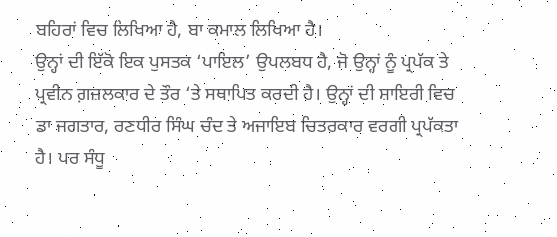ਬਹਿਰਾਂ ਵਿਚ ਲਿਖਿਆ ਹੈ, ਬਾ ਕਮਾਲ ਲਿਖਿਆ ਹੈ।
ਉਨ੍ਹਾਂ ਦੀ ਇੱਕੋ ਇਕ ਪੁਸਤਕ ‘ਪਾਇਲ’ ਉਪਲਬਧ ਹੈ, ਜੋ ਉਨ੍ਹਾਂ ਨੂੰ ਪ੍ਰਪੱਕ ਤੇ ਪ੍ਰਵੀਨ ਗ਼ਜ਼ਲਕਾਰ ਦੇ ਤੌਰ ‘ਤੇ ਸਥਾਪਿਤ ਕਰਦੀ ਹੈ। ਉਨ੍ਹਾਂ ਦੀ ਸ਼ਾਇਰੀ ਵਿਚ ਡਾ ਜਗਤਾਰ, ਰਣਧੀਰ ਸਿੰਘ ਚੰਦ ਤੇ ਅਜਾਇਬ ਚਿਤਰਕਾਰ ਵਰਗੀ ਪ੍ਰਪੱਕਤਾ ਹੈ। ਪਰ ਸੰਧੂ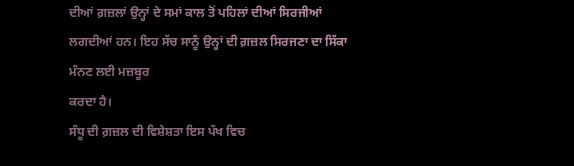ਦੀਆਂ ਗ਼ਜ਼ਲਾਂ ਉਨ੍ਹਾਂ ਦੇ ਸਮਾਂ ਕਾਲ ਤੋਂ ਪਹਿਲਾਂ ਦੀਆਂ ਸਿਰਜੀਆਂ ਲਗਦੀਆਂ ਹਨ। ਇਹ ਸੱਚ ਸਾਨੂੰ ਉਨ੍ਹਾਂ ਦੀ ਗ਼ਜ਼ਲ ਸਿਰਜਣਾ ਦਾ ਸਿੱਕਾ ਮੰਨਣ ਲਈ ਮਜ਼ਬੂਰ
ਕਰਦਾ ਹੈ।
ਸੰਧੂ ਦੀ ਗ਼ਜ਼ਲ ਦੀ ਵਿਸ਼ੇਸ਼ਤਾ ਇਸ ਪੱਖ ਵਿਚ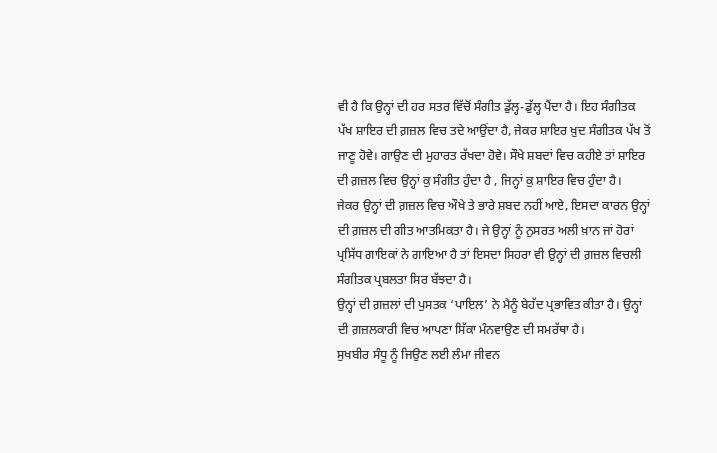ਵੀ ਹੈ ਕਿ ਉਨ੍ਹਾਂ ਦੀ ਹਰ ਸਤਰ ਵਿੱਚੋਂ ਸੰਗੀਤ ਡੁੱਲ੍ਹ-ਡੁੱਲ੍ਹ ਪੈਂਦਾ ਹੈ। ਇਹ ਸੰਗੀਤਕ ਪੱਖ ਸ਼ਾਇਰ ਦੀ ਗ਼ਜ਼ਲ ਵਿਚ ਤਦੇ ਆਉਂਦਾ ਹੈ, ਜੇਕਰ ਸ਼ਾਇਰ ਖ਼ੁਦ ਸੰਗੀਤਕ ਪੱਖ ਤੋਂ ਜਾਣੂ ਹੋਵੇ। ਗਾਉਣ ਦੀ ਮੁਹਾਰਤ ਰੱਖਦਾ ਹੋਵੇ। ਸੌਖੇ ਸ਼ਬਦਾਂ ਵਿਚ ਕਹੀਏ ਤਾਂ ਸ਼ਾਇਰ ਦੀ ਗ਼ਜ਼ਲ ਵਿਚ ਉਨ੍ਹਾਂ ਕੁ ਸੰਗੀਤ ਹੁੰਦਾ ਹੈ , ਜਿਨ੍ਹਾਂ ਕੁ ਸ਼ਾਇਰ ਵਿਚ ਹੁੰਦਾ ਹੈ।
ਜੇਕਰ ਉਨ੍ਹਾਂ ਦੀ ਗ਼ਜ਼ਲ ਵਿਚ ਔਖੇ ਤੇ ਭਾਰੇ ਸ਼ਬਦ ਨਹੀਂ ਆਏ, ਇਸਦਾ ਕਾਰਨ ਉਨ੍ਹਾਂ ਦੀ ਗ਼ਜ਼ਲ ਦੀ ਗੀਤ ਆਤਮਿਕਤਾ ਹੈ। ਜੇ ਉਨ੍ਹਾਂ ਨੂੰ ਨੁਸਰਤ ਅਲੀ ਖ਼ਾਨ ਜਾਂ ਹੋਰਾਂ ਪ੍ਰਸਿੱਧ ਗਾਇਕਾਂ ਨੇ ਗਾਇਆ ਹੈ ਤਾਂ ਇਸਦਾ ਸਿਹਰਾ ਵੀ ਉਨ੍ਹਾਂ ਦੀ ਗ਼ਜ਼ਲ ਵਿਚਲੀ ਸੰਗੀਤਕ ਪ੍ਰਬਲਤਾ ਸਿਰ ਬੱਝਦਾ ਹੈ।
ਉਨ੍ਹਾਂ ਦੀ ਗ਼ਜ਼ਲਾਂ ਦੀ ਪੁਸਤਕ ‘ਪਾਇਲ’ ਨੇ ਮੈਨੂੰ ਬੇਹੱਦ ਪ੍ਰਭਾਵਿਤ ਕੀਤਾ ਹੈ। ਉਨ੍ਹਾਂ ਦੀ ਗ਼ਜ਼ਲਕਾਰੀ ਵਿਚ ਆਪਣਾ ਸਿੱਕਾ ਮੰਨਵਾਉਣ ਦੀ ਸਮਰੱਥਾ ਹੈ।
ਸੁਖਬੀਰ ਸੰਧੂ ਨੂੰ ਜਿਉਣ ਲਈ ਲੰਮਾ ਜੀਵਨ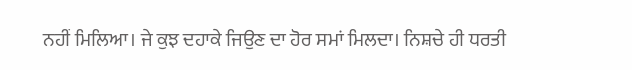ਨਹੀਂ ਮਿਲਿਆ। ਜੇ ਕੁਝ ਦਹਾਕੇ ਜਿਉਣ ਦਾ ਹੋਰ ਸਮਾਂ ਮਿਲਦਾ। ਨਿਸ਼ਚੇ ਹੀ ਧਰਤੀ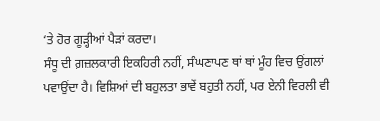‘ਤੇ ਹੋਰ ਗੂੜ੍ਹੀਆਂ ਪੈੜਾਂ ਕਰਦਾ।
ਸੰਧੂ ਦੀ ਗ਼ਜ਼ਲਕਾਰੀ ਇਕਹਿਰੀ ਨਹੀਂ, ਸੰਘਣਾਪਣ ਥਾਂ ਥਾਂ ਮੂੰਹ ਵਿਚ ਉਂਗਲਾਂ ਪਵਾਉਂਦਾ ਹੈ। ਵਿਸ਼ਿਆਂ ਦੀ ਬਹੁਲਤਾ ਭਾਵੇਂ ਬਹੁਤੀ ਨਹੀਂ, ਪਰ ਏਨੀ ਵਿਰਲੀ ਵੀ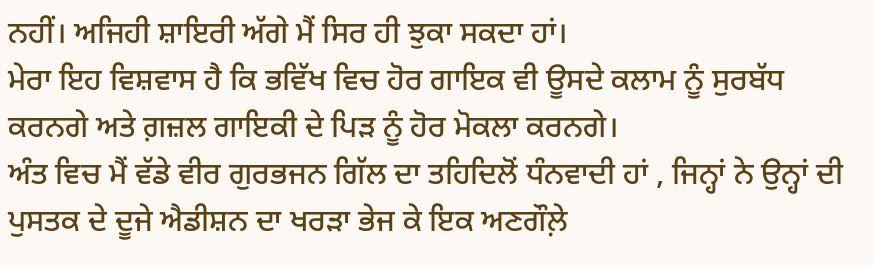ਨਹੀਂ। ਅਜਿਹੀ ਸ਼ਾਇਰੀ ਅੱਗੇ ਮੈਂ ਸਿਰ ਹੀ ਝੁਕਾ ਸਕਦਾ ਹਾਂ।
ਮੇਰਾ ਇਹ ਵਿਸ਼ਵਾਸ ਹੈ ਕਿ ਭਵਿੱਖ ਵਿਚ ਹੋਰ ਗਾਇਕ ਵੀ ਊਸਦੇ ਕਲਾਮ ਨੂੰ ਸੁਰਬੱਧ ਕਰਨਗੇ ਅਤੇ ਗ਼ਜ਼ਲ ਗਾਇਕੀ ਦੇ ਪਿੜ ਨੂੰ ਹੋਰ ਮੋਕਲਾ ਕਰਨਗੇ।
ਅੰਤ ਵਿਚ ਮੈਂ ਵੱਡੇ ਵੀਰ ਗੁਰਭਜਨ ਗਿੱਲ ਦਾ ਤਹਿਦਿਲੋਂ ਧੰਨਵਾਦੀ ਹਾਂ , ਜਿਨ੍ਹਾਂ ਨੇ ਉਨ੍ਹਾਂ ਦੀ ਪੁਸਤਕ ਦੇ ਦੂਜੇ ਐਡੀਸ਼ਨ ਦਾ ਖਰੜਾ ਭੇਜ ਕੇ ਇਕ ਅਣਗੌਲ਼ੇ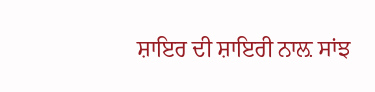ਸ਼ਾਇਰ ਦੀ ਸ਼ਾਇਰੀ ਨਾਲ਼ ਸਾਂਝ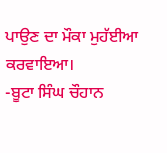ਪਾਉਣ ਦਾ ਮੌਕਾ ਮੁਹੱਈਆ ਕਰਵਾਇਆ।
-ਬੂਟਾ ਸਿੰਘ ਚੌਹਾਨ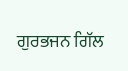ਗੁਰਭਜਨ ਗਿੱਲ